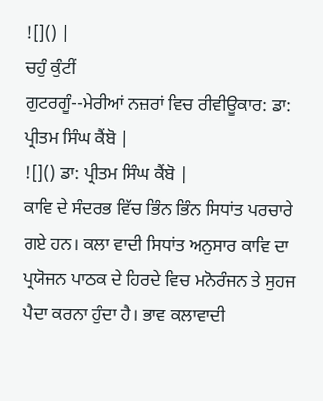![]() |
ਚਹੁੰ ਕੁੰਟੀਂ
ਗੁਟਰਗੂੰ--ਮੇਰੀਆਂ ਨਜ਼ਰਾਂ ਵਿਚ ਰੀਵੀਊਕਾਰ: ਡਾ: ਪ੍ਰੀਤਮ ਸਿੰਘ ਕੈਂਬੋ |
![]() ਡਾ: ਪ੍ਰੀਤਮ ਸਿੰਘ ਕੈਂਬੋ |
ਕਾਵਿ ਦੇ ਸੰਦਰਭ ਵਿੱਚ ਭਿੰਨ ਭਿੰਨ ਸਿਧਾਂਤ ਪਰਚਾਰੇ ਗਏ ਹਨ। ਕਲਾ ਵਾਦੀ ਸਿਧਾਂਤ ਅਨੁਸਾਰ ਕਾਵਿ ਦਾ ਪ੍ਰਯੋਜਨ ਪਾਠਕ ਦੇ ਹਿਰਦੇ ਵਿਚ ਮਨੋਰੰਜਨ ਤੇ ਸੁਹਜ ਪੈਦਾ ਕਰਨਾ ਹੁੰਦਾ ਹੈ। ਭਾਵ ਕਲਾਵਾਦੀ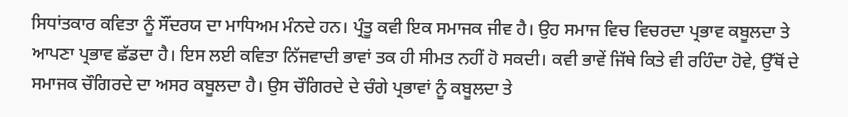ਸਿਧਾਂਤਕਾਰ ਕਵਿਤਾ ਨੂੰ ਸੌਂਦਰਯ ਦਾ ਮਾਧਿਅਮ ਮੰਨਦੇ ਹਨ। ਪ੍ਰੰਤੂ ਕਵੀ ਇਕ ਸਮਾਜਕ ਜੀਵ ਹੈ। ਉਹ ਸਮਾਜ ਵਿਚ ਵਿਚਰਦਾ ਪ੍ਰਭਾਵ ਕਬੂਲਦਾ ਤੇ ਆਪਣਾ ਪ੍ਰਭਾਵ ਛੱਡਦਾ ਹੈ। ਇਸ ਲਈ ਕਵਿਤਾ ਨਿੱਜਵਾਦੀ ਭਾਵਾਂ ਤਕ ਹੀ ਸੀਮਤ ਨਹੀਂ ਹੋ ਸਕਦੀ। ਕਵੀ ਭਾਵੇਂ ਜਿੱਥੇ ਕਿਤੇ ਵੀ ਰਹਿੰਦਾ ਹੋਵੇ, ਉੱਥੋਂ ਦੇ ਸਮਾਜਕ ਚੌਗਿਰਦੇ ਦਾ ਅਸਰ ਕਬੂਲਦਾ ਹੈ। ਉਸ ਚੌਗਿਰਦੇ ਦੇ ਚੰਗੇ ਪ੍ਰਭਾਵਾਂ ਨੂੰ ਕਬੂਲਦਾ ਤੇ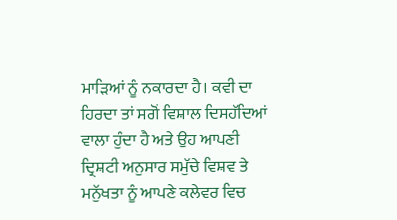ਮਾੜਿਆਂ ਨੂੰ ਨਕਾਰਦਾ ਹੈ। ਕਵੀ ਦਾ ਹਿਰਦਾ ਤਾਂ ਸਗੋਂ ਵਿਸ਼ਾਲ ਦਿਸਹੱਦਿਆਂ ਵਾਲਾ ਹੁੰਦਾ ਹੈ ਅਤੇ ਉਹ ਆਪਣੀ ਦ੍ਰਿਸ਼ਟੀ ਅਨੁਸਾਰ ਸਮੁੱਚੇ ਵਿਸ਼ਵ ਤੇ ਮਨੁੱਖਤਾ ਨੂੰ ਆਪਣੇ ਕਲੇਵਰ ਵਿਚ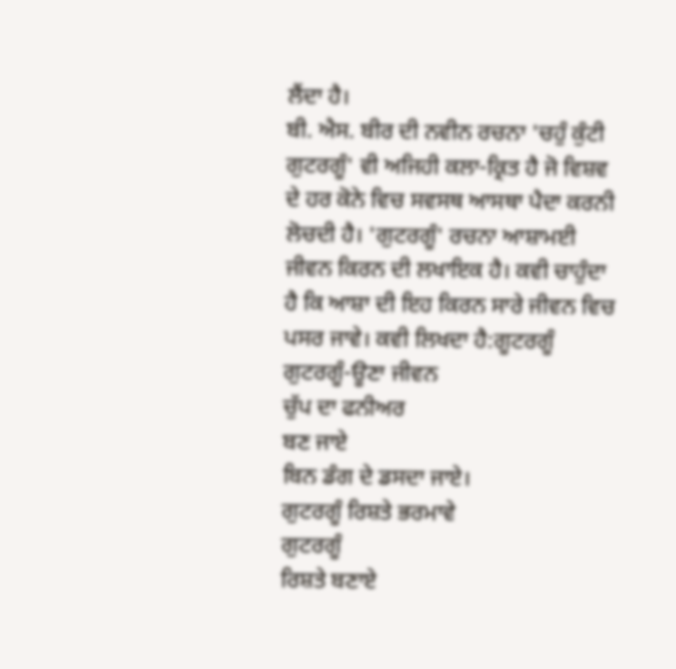ਲੈਂਦਾ ਹੈ।
ਬੀ. ਐਸ. ਬੀਰ ਦੀ ਨਵੀਨ ਰਚਨਾ 'ਚਹੁੰ ਕੁੰਟੀ ਗੁਟਰਗੂੰ' ਵੀ ਅਜਿਹੀ ਕਲਾ-ਕ੍ਰਿਤ ਹੈ ਜੋ ਵਿਸ਼ਵ ਦੇ ਹਰ ਕੋਨੇ ਵਿਚ ਸਵਸਥ ਆਸਥਾ ਪੈਦਾ ਕਰਨੀ ਲੋਚਦੀ ਹੈ। 'ਗੁਟਰਗੂੰ' ਰਚਨਾ ਆਸ਼ਾਮਈ ਜੀਵਨ ਕਿਰਨ ਦੀ ਲਖਾਇਕ ਹੈ। ਕਵੀ ਚਾਹੁੰਦਾ ਹੈ ਕਿ ਆਸ਼ਾ ਦੀ ਇਹ ਕਿਰਨ ਸਾਰੇ ਜੀਵਨ ਵਿਚ ਪਸਰ ਜਾਵੇ। ਕਵੀ ਲਿਖਦਾ ਹੈ:ਗੂਟਰਗੂੰ
ਗੁਟਰਗੂੰ-ਊਣਾ ਜੀਵਨ
ਚੁੱਪ ਦਾ ਫਨੀਅਰ
ਬਣ ਜਾਏ
ਬਿਨ ਡੰਗ ਦੇ ਡਸਦਾ ਜਾਏ।
ਗੁਟਰਗੂੰ ਰਿਸ਼ਤੇ ਭਰਮਾਵੇ
ਗੁਟਰਗੂੰ
ਰਿਸ਼ਤੇ ਬਣਾਏ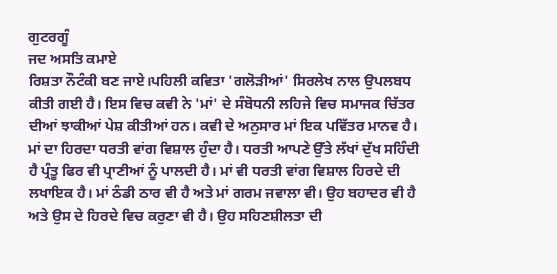ਗੁਟਰਗੂੰ
ਜਦ ਅਸਤਿ ਕਮਾਏ
ਰਿਸ਼ਤਾ ਨੌਟੰਕੀ ਬਣ ਜਾਏ।ਪਹਿਲੀ ਕਵਿਤਾ 'ਗਲੋੜੀਆਂ' ਸਿਰਲੇਖ ਨਾਲ ਉਪਲਬਧ ਕੀਤੀ ਗਈ ਹੈ। ਇਸ ਵਿਚ ਕਵੀ ਨੇ 'ਮਾਂ' ਦੇ ਸੰਬੋਧਨੀ ਲਹਿਜੇ ਵਿਚ ਸਮਾਜਕ ਚਿੱਤਰ ਦੀਆਂ ਝਾਕੀਆਂ ਪੇਸ਼ ਕੀਤੀਆਂ ਹਨ। ਕਵੀ ਦੇ ਅਨੁਸਾਰ ਮਾਂ ਇਕ ਪਵਿੱਤਰ ਮਾਨਵ ਹੈ। ਮਾਂ ਦਾ ਹਿਰਦਾ ਧਰਤੀ ਵਾਂਗ ਵਿਸ਼ਾਲ ਹੁੰਦਾ ਹੈ। ਧਰਤੀ ਆਪਣੇ ਉੱਤੇ ਲੱਖਾਂ ਦੁੱਖ ਸਹਿੰਦੀ ਹੈ ਪ੍ਰੰਤੂ ਫਿਰ ਵੀ ਪ੍ਰਾਣੀਆਂ ਨੂੰ ਪਾਲਦੀ ਹੈ। ਮਾਂ ਵੀ ਧਰਤੀ ਵਾਂਗ ਵਿਸ਼ਾਲ ਹਿਰਦੇ ਦੀ ਲਖਾਇਕ ਹੈ। ਮਾਂ ਠੰਡੀ ਠਾਰ ਵੀ ਹੈ ਅਤੇ ਮਾਂ ਗਰਮ ਜਵਾਲਾ ਵੀ। ਉਹ ਬਹਾਦਰ ਵੀ ਹੈ ਅਤੇ ਉਸ ਦੇ ਹਿਰਦੇ ਵਿਚ ਕਰੁਣਾ ਵੀ ਹੈ। ਉਹ ਸਹਿਣਸ਼ੀਲਤਾ ਦੀ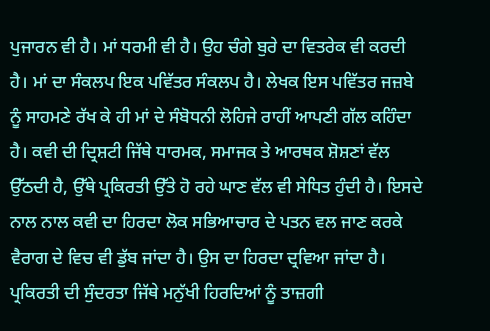ਪੁਜਾਰਨ ਵੀ ਹੈ। ਮਾਂ ਧਰਮੀ ਵੀ ਹੈ। ਉਹ ਚੰਗੇ ਬੁਰੇ ਦਾ ਵਿਤਰੇਕ ਵੀ ਕਰਦੀ ਹੈ। ਮਾਂ ਦਾ ਸੰਕਲਪ ਇਕ ਪਵਿੱਤਰ ਸੰਕਲਪ ਹੈ। ਲੇਖਕ ਇਸ ਪਵਿੱਤਰ ਜਜ਼ਬੇ ਨੂੰ ਸਾਹਮਣੇ ਰੱਖ ਕੇ ਹੀ ਮਾਂ ਦੇ ਸੰਬੋਧਨੀ ਲੋਹਿਜੇ ਰਾਹੀਂ ਆਪਣੀ ਗੱਲ ਕਹਿੰਦਾ ਹੈ। ਕਵੀ ਦੀ ਦ੍ਰਿਸ਼ਟੀ ਜਿੱਥੇ ਧਾਰਮਕ, ਸਮਾਜਕ ਤੇ ਆਰਥਕ ਸ਼ੋਸ਼ਣਾਂ ਵੱਲ ਉੱਠਦੀ ਹੈ, ਉੱਥੇ ਪ੍ਰਕਿਰਤੀ ਉੱਤੇ ਹੋ ਰਹੇ ਘਾਣ ਵੱਲ ਵੀ ਸੇਧਿਤ ਹੁੰਦੀ ਹੈ। ਇਸਦੇ ਨਾਲ ਨਾਲ ਕਵੀ ਦਾ ਹਿਰਦਾ ਲੋਕ ਸਭਿਆਚਾਰ ਦੇ ਪਤਨ ਵਲ ਜਾਣ ਕਰਕੇ ਵੈਰਾਗ ਦੇ ਵਿਚ ਵੀ ਡੁੱਬ ਜਾਂਦਾ ਹੈ। ਉਸ ਦਾ ਹਿਰਦਾ ਦ੍ਰਵਿਆ ਜਾਂਦਾ ਹੈ। ਪ੍ਰਕਿਰਤੀ ਦੀ ਸੁੰਦਰਤਾ ਜਿੱਥੇ ਮਨੁੱਖੀ ਹਿਰਦਿਆਂ ਨੂੰ ਤਾਜ਼ਗੀ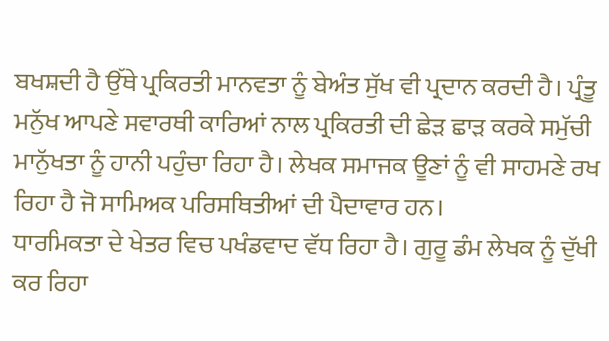ਬਖਸ਼ਦੀ ਹੈ ਉੱਥੇ ਪ੍ਰਕਿਰਤੀ ਮਾਨਵਤਾ ਨੂੰ ਬੇਅੰਤ ਸੁੱਖ ਵੀ ਪ੍ਰਦਾਨ ਕਰਦੀ ਹੈ। ਪ੍ਰੰਤੂ ਮਨੁੱਖ ਆਪਣੇ ਸਵਾਰਥੀ ਕਾਰਿਆਂ ਨਾਲ ਪ੍ਰਕਿਰਤੀ ਦੀ ਛੇੜ ਛਾੜ ਕਰਕੇ ਸਮੁੱਚੀ ਮਾਨੁੱਖਤਾ ਨੂੰ ਹਾਨੀ ਪਹੁੰਚਾ ਰਿਹਾ ਹੈ। ਲੇਖਕ ਸਮਾਜਕ ਊਣਾਂ ਨੂੰ ਵੀ ਸਾਹਮਣੇ ਰਖ ਰਿਹਾ ਹੈ ਜੋ ਸਾਮਿਅਕ ਪਰਿਸਥਿਤੀਆਂ ਦੀ ਪੈਦਾਵਾਰ ਹਨ।
ਧਾਰਮਿਕਤਾ ਦੇ ਖੇਤਰ ਵਿਚ ਪਖੰਡਵਾਦ ਵੱਧ ਰਿਹਾ ਹੈ। ਗੁਰੂ ਡੰਮ ਲੇਖਕ ਨੂੰ ਦੁੱਖੀ ਕਰ ਰਿਹਾ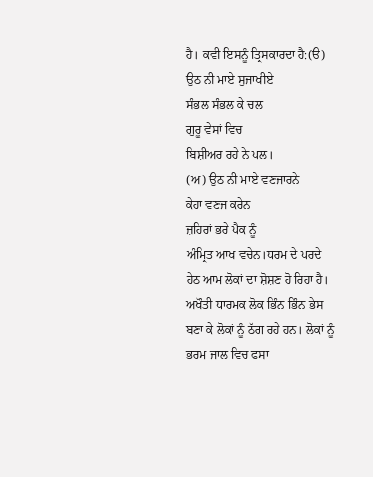ਹੈ। ਕਵੀ ਇਸਨੂੰ ਤ੍ਰਿਸਕਾਰਦਾ ਹੈ:(ੳ) ਉਠ ਨੀ ਮਾਏ ਸੁਜਾਖੀਏ
ਸੰਭਲ ਸੰਭਲ ਕੇ ਚਲ
ਗੁਰੂ ਵੇਸਾਂ ਵਿਚ
ਬਿਸ਼ੀਅਰ ਰਹੇ ਨੇ ਪਲ।
(ਅ) ਉਠ ਨੀ ਮਾਏ ਵਣਜਾਰਨੇ
ਕੇਹਾ ਵਣਜ ਕਰੇਨ
ਜ਼ਹਿਰਾਂ ਭਰੇ ਪੈਕ ਨੂੰ
ਅੰਮ੍ਰਿਤ ਆਖ ਵਚੇਨ।ਧਰਮ ਦੇ ਪਰਦੇ ਹੇਠ ਆਮ ਲੋਕਾਂ ਦਾ ਸ਼ੋਸ਼ਣ ਹੋ ਰਿਹਾ ਹੈ। ਅਖੌਤੀ ਧਾਰਮਕ ਲੋਕ ਭਿੰਨ ਭਿੰਨ ਭੇਸ ਬਣਾ ਕੇ ਲੋਕਾਂ ਨੂੰ ਠੱਗ ਰਹੇ ਹਨ। ਲੋਕਾਂ ਨੂੰ ਭਰਮ ਜਾਲ ਵਿਚ ਫਸਾ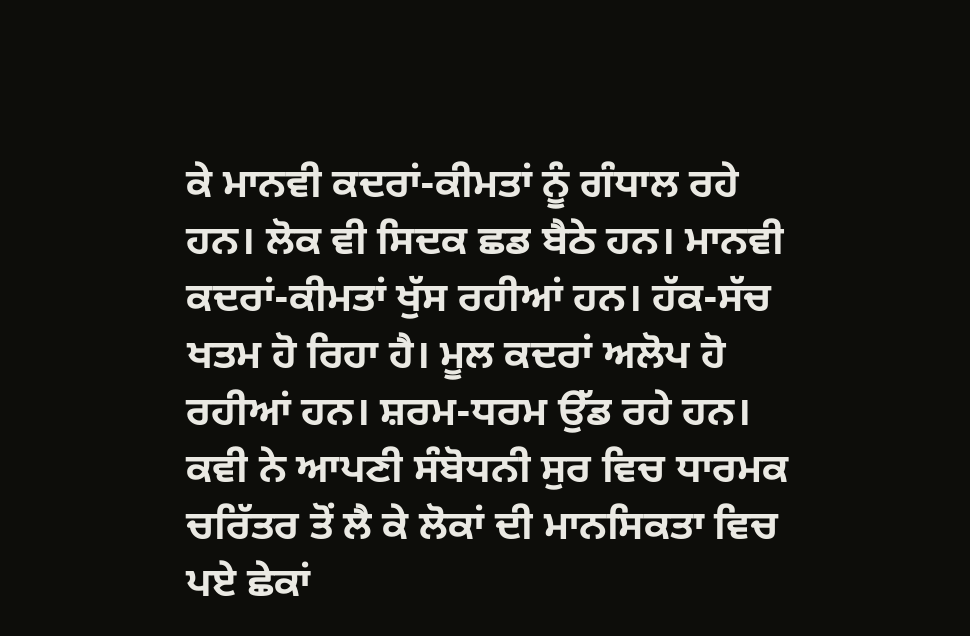ਕੇ ਮਾਨਵੀ ਕਦਰਾਂ-ਕੀਮਤਾਂ ਨੂੰ ਗੰਧਾਲ ਰਹੇ ਹਨ। ਲੋਕ ਵੀ ਸਿਦਕ ਛਡ ਬੈਠੇ ਹਨ। ਮਾਨਵੀ ਕਦਰਾਂ-ਕੀਮਤਾਂ ਖੁੱਸ ਰਹੀਆਂ ਹਨ। ਹੱਕ-ਸੱਚ ਖਤਮ ਹੋ ਰਿਹਾ ਹੈ। ਮੂਲ ਕਦਰਾਂ ਅਲੋਪ ਹੋ ਰਹੀਆਂ ਹਨ। ਸ਼ਰਮ-ਧਰਮ ਉੱਡ ਰਹੇ ਹਨ। ਕਵੀ ਨੇ ਆਪਣੀ ਸੰਬੋਧਨੀ ਸੁਰ ਵਿਚ ਧਾਰਮਕ ਚਰਿੱਤਰ ਤੋਂ ਲੈ ਕੇ ਲੋਕਾਂ ਦੀ ਮਾਨਸਿਕਤਾ ਵਿਚ ਪਏ ਛੇਕਾਂ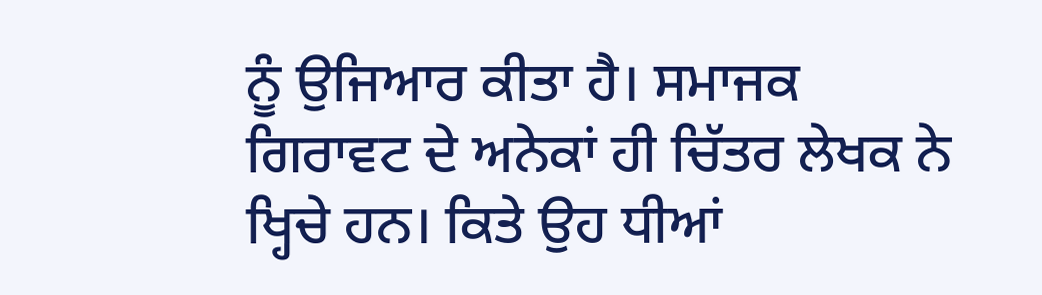ਨੂੰ ਉਜਿਆਰ ਕੀਤਾ ਹੈ। ਸਮਾਜਕ ਗਿਰਾਵਟ ਦੇ ਅਨੇਕਾਂ ਹੀ ਚਿੱਤਰ ਲੇਖਕ ਨੇ ਖ੍ਹਿਚੇ ਹਨ। ਕਿਤੇ ਉਹ ਧੀਆਂ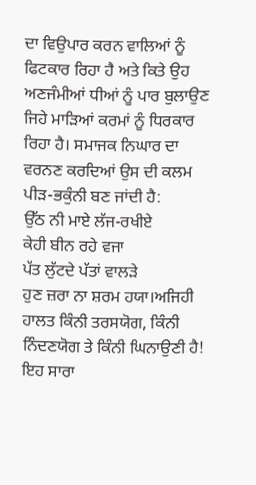ਦਾ ਵਿਉਪਾਰ ਕਰਨ ਵਾਲਿਆਂ ਨੂੰ ਫਿਟਕਾਰ ਰਿਹਾ ਹੈ ਅਤੇ ਕਿਤੇ ਉਹ ਅਣਜੰਮੀਆਂ ਧੀਆਂ ਨੂੰ ਪਾਰ ਬੁਲਾਉਣ ਜਿਹੇ ਮਾੜਿਆਂ ਕਰਮਾਂ ਨੂੰ ਧਿਰਕਾਰ ਰਿਹਾ ਹੈ। ਸਮਾਜਕ ਨਿਘਾਰ ਦਾ ਵਰਨਣ ਕਰਦਿਆਂ ਉਸ ਦੀ ਕਲਮ ਪੀੜ-ਭਕੁੰਨੀ ਬਣ ਜਾਂਦੀ ਹੈ:
ਉੱਠ ਨੀ ਮਾਏ ਲੱਜ-ਰਖੀਏ
ਕੇਹੀ ਬੀਨ ਰਹੇ ਵਜਾ
ਪੱਤ ਲੁੱਟਦੇ ਪੱਤਾਂ ਵਾਲੜੇ
ਹੁਣ ਜ਼ਰਾ ਨਾ ਸ਼ਰਮ ਹਯਾ।ਅਜਿਹੀ ਹਾਲਤ ਕਿੰਨੀ ਤਰਸਯੋਗ, ਕਿੰਨੀ ਨਿੰਦਣਯੋਗ ਤੇ ਕਿੰਨੀ ਘਿਨਾਉਣੀ ਹੈ! ਇਹ ਸਾਰਾ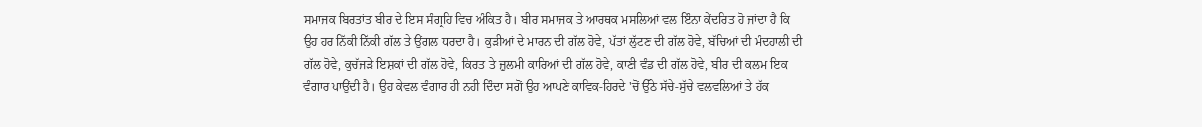ਸਮਾਜਕ ਬਿਰਤਾਂਤ ਬੀਰ ਦੇ ਇਸ ਸੰਗ੍ਰਹਿ ਵਿਚ ਅੰਕਿਤ ਹੈ। ਬੀਰ ਸਮਾਜਕ ਤੇ ਆਰਥਕ ਮਸਲਿਆਂ ਵਲ ਇੰਨਾ ਕੇਂਦਰਿਤ ਹੋ ਜਾਂਦਾ ਹੈ ਕਿ ਉਹ ਹਰ ਨਿੱਕੀ ਨਿੱਕੀ ਗੱਲ ਤੇ ਉਂਗਲ ਧਰਦਾ ਹੈ। ਕੁੜੀਆਂ ਦੇ ਮਾਰਨ ਦੀ ਗੱਲ ਹੋਵੇ, ਪੱਤਾਂ ਲੁੱਟਣ ਦੀ ਗੱਲ ਹੋਵੇ, ਬੱਚਿਆਂ ਦੀ ਮੰਦਹਾਲੀ ਦੀ ਗੱਲ ਹੋਵੇ, ਕੁਚੱਜੜੇ ਇਸ਼ਕਾਂ ਦੀ ਗੱਲ ਹੋਵੇ, ਕਿਰਤ ਤੇ ਜ਼ੁਲਮੀ ਕਾਰਿਆਂ ਦੀ ਗੱਲ ਹੋਵੇ, ਕਾਣੀ ਵੰਡ ਦੀ ਗੱਲ ਹੋਵੇ, ਬੀਰ ਦੀ ਕਲਮ ਇਕ ਵੰਗਾਰ ਪਾਉਂਦੀ ਹੈ। ਉਹ ਕੇਵਲ ਵੰਗਾਰ ਹੀ ਨਹੀ ਦਿੰਦਾ ਸਗੋਂ ਉਹ ਆਪਣੇ ਕਾਵਿਕ-ਹਿਰਦੇ 'ਚੋਂ ਉੱਠੇ ਸੱਚੇ-ਸੁੱਚੇ ਵਲਵਲਿਆਂ ਤੇ ਹੱਕ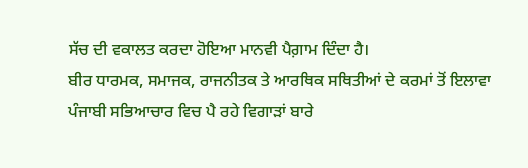ਸੱਚ ਦੀ ਵਕਾਲਤ ਕਰਦਾ ਹੋਇਆ ਮਾਨਵੀ ਪੈਗ਼ਾਮ ਦਿੰਦਾ ਹੈ।
ਬੀਰ ਧਾਰਮਕ, ਸਮਾਜਕ, ਰਾਜਨੀਤਕ ਤੇ ਆਰਥਿਕ ਸਥਿਤੀਆਂ ਦੇ ਕਰਮਾਂ ਤੋਂ ਇਲਾਵਾ ਪੰਜਾਬੀ ਸਭਿਆਚਾਰ ਵਿਚ ਪੈ ਰਹੇ ਵਿਗਾੜਾਂ ਬਾਰੇ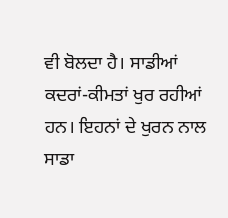ਵੀ ਬੋਲਦਾ ਹੈ। ਸਾਡੀਆਂ ਕਦਰਾਂ-ਕੀਮਤਾਂ ਖੁਰ ਰਹੀਆਂ ਹਨ। ਇਹਨਾਂ ਦੇ ਖੁਰਨ ਨਾਲ ਸਾਡਾ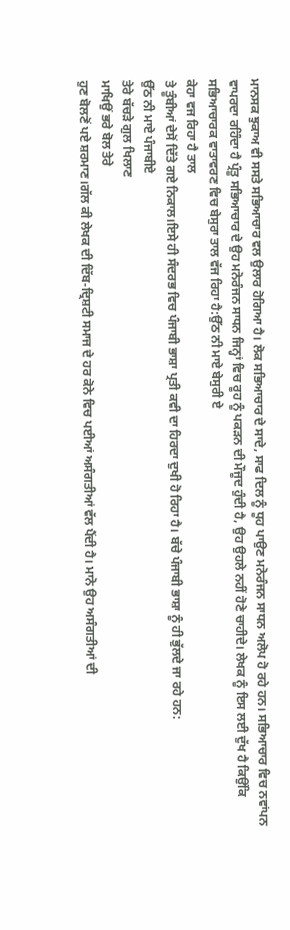ਮਾਨਸਕ ਝੁਕਾਅ ਵੀ ਸਸਤੇ ਸਭਿਆਚਾਰ ਵਲ ਉਲਾਰ ਹੋਗਿਆ ਹੈ। ਲੋਕ ਸਭਿਆਚਾਰ ਦੇ ਸਾਦੇ, ਸਾਫ ਦਿਲ ਨੂੰ ਧੂਹ ਪਾਉਣ ਮਨੋਰੰਜਨ ਸਾਧਨ ਅਲੋਪ ਹੋ ਰਹੇ ਹਨ। ਸਭਿਆਚਾਰ ਵਿਚ ਨਵਾਂਪਨ ਵਾਪਰਦਾ ਰਹਿੰਦਾ ਹੈ ਪ੍ਰੰਤੂ ਸਭਿਆਚਾਰ ਦੇ ਉਹ ਮਨੋਰੰਜਨ ਸਾਧਨ ਜਿਨ੍ਹਾਂ ਵਿਚ ਰੂਹ ਨੂੰ ਪਕੜਨ ਦੀ ਮੌਜੂਦ ਹੁੰਦੀ ਹੈ, ਉਹ ਉਹਲੇ ਨਹੀਂ ਹੋਣੇ ਚਾਹੀਦੇ। ਲੇਖਕ ਨੂੰ ਇਸ ਲਈ ਦੁੱਖ ਹੈ ਕਿਉਂਕਿ ਸਭਿਆਚਾਰਕ ਵਾਤਾਵਰਣ ਵਿਚ ਬੇਸੁਰਾ ਤਾਲ ਵੱਜ ਰਿਹਾ ਹੈ:ਉੱਠ ਨੀ ਮਾਏ ਬੇਸੁਰੀ ਏ
ਕੇਹਾ ਵਜ ਰਿਹਾ ਹੈ ਤਾਲ
ਤੇ ਤੂੰਬੀਆਂ ਦੇਸੋਂ ਦਿੱਤੇ ਗਏ ਨਿਕਾਲ।ਇਸੇ ਹੀ ਸੰਦਰਭ ਵਿਚ ਪੰਜਾਬੀ ਭਾਸ਼ਾ ਪ੍ਰਤੀ ਕਵੀ ਦਾ ਹਿਰਦਾ ਦੁਖੀ ਹੋ ਰਿਹਾ ਹੈ। ਬੱਚੇ ਪੰਜਾਬੀ ਭਾਸ਼ਾ ਨੂੰ ਹੀ ਭੁੱਲਦੇ ਜਾ ਰਹੇ ਹਨ:
ਉੱਠ ਨੀ ਮਾਏ ਪੰਜਾਬੀਏ
ਤੇਰੇ ਬੱਚੜੇ ਗੁਲ ਖਿਲਾਣ
ਮਾਖਿਉਂ ਭਰੇ ਬੋਲ ਤੇਰੇ
ਹੁਣ ਬੋਲਣੋਂ ਪਏ ਸ਼ਰਮਾਣ।ਗੱਲ ਕੀ ਲੇਖਕ ਦੀ ਦਿੱਬ-ਦ੍ਰਿਸ਼ਟੀ ਸਮਾਜ ਦੇ ਹਰ ਕੋਨੇ ਵਿਚ ਪਈਆਂ ਅਸੰਗਤੀਆਂ ਵੱਲ ਪੈਂਦੀ ਹੈ। ਮਾਨੋ ਉਹ ਅਸੰਗਤੀਆਂ ਦੀ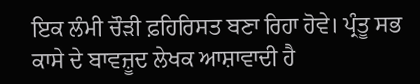ਇਕ ਲੰਮੀ ਚੌੜੀ ਫ਼ਹਿਰਿਸਤ ਬਣਾ ਰਿਹਾ ਹੋਵੇ। ਪ੍ਰੰਤੂ ਸਭ ਕਾਸੇ ਦੇ ਬਾਵਜ਼ੂਦ ਲੇਖਕ ਆਸ਼ਾਵਾਦੀ ਹੈ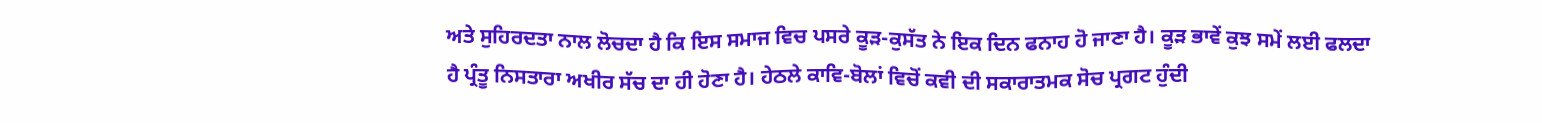ਅਤੇ ਸੁਹਿਰਦਤਾ ਨਾਲ ਲੋਚਦਾ ਹੈ ਕਿ ਇਸ ਸਮਾਜ ਵਿਚ ਪਸਰੇ ਕੂੜ-ਕੁਸੱਤ ਨੇ ਇਕ ਦਿਨ ਫਨਾਹ ਹੋ ਜਾਣਾ ਹੈ। ਕੂੜ ਭਾਵੇਂ ਕੁਝ ਸਮੇਂ ਲਈ ਫਲਦਾ ਹੈ ਪ੍ਰੰਤੂ ਨਿਸਤਾਰਾ ਅਖੀਰ ਸੱਚ ਦਾ ਹੀ ਹੋਣਾ ਹੈ। ਹੇਠਲੇ ਕਾਵਿ-ਬੋਲਾਂ ਵਿਚੋਂ ਕਵੀ ਦੀ ਸਕਾਰਾਤਮਕ ਸੋਚ ਪ੍ਰਗਟ ਹੁੰਦੀ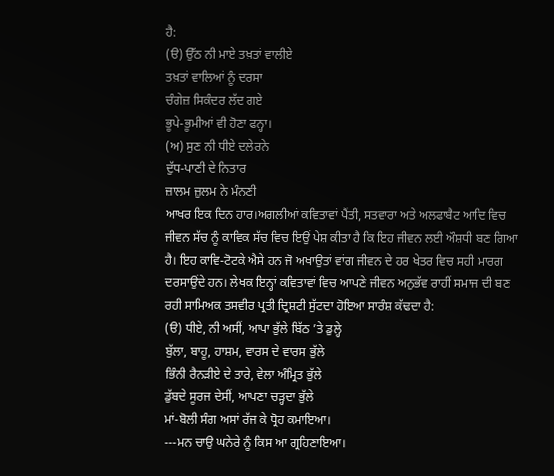ਹੈ:
(ੳ) ਉੱਠ ਨੀ ਮਾਏ ਤਖ਼ਤਾਂ ਵਾਲੀਏ
ਤਖ਼ਤਾਂ ਵਾਲਿਆਂ ਨੂੰ ਦਰਸਾ
ਚੰਗੇਜ਼ ਸਿਕੰਦਰ ਲੱਦ ਗਏ
ਭੂਪੇ-ਭੂਮੀਆਂ ਵੀ ਹੋਣਾ ਫਨ੍ਹਾ।
(ਅ) ਸੁਣ ਨੀ ਧੀਏ ਦਲੇਰਨੇ
ਦੁੱਧ-ਪਾਣੀ ਦੇ ਨਿਤਾਰ
ਜ਼ਾਲਮ ਜ਼ੁਲਮ ਨੇ ਮੰਨਣੀ
ਆਖਰ ਇਕ ਦਿਨ ਹਾਰ।ਅਗਲੀਆਂ ਕਵਿਤਾਵਾਂ ਪੈਂਤੀ, ਸਤਵਾਰਾ ਅਤੇ ਅਲਫਾਬੈਟ ਆਦਿ ਵਿਚ ਜੀਵਨ ਸੱਚ ਨੂੰ ਕਾਵਿਕ ਸੱਚ ਵਿਚ ਇਉਂ ਪੇਸ਼ ਕੀਤਾ ਹੈ ਕਿ ਇਹ ਜੀਵਨ ਲਈ ਔਸ਼ਧੀ ਬਣ ਗਿਆ ਹੈ। ਇਹ ਕਾਵਿ-ਟੋਟਕੇ ਐਸੇ ਹਨ ਜੋ ਅਖਾਉਤਾਂ ਵਾਂਗ ਜੀਵਨ ਦੇ ਹਰ ਖੇਤਰ ਵਿਚ ਸਹੀ ਮਾਰਗ ਦਰਸਾਉਂਦੇ ਹਨ। ਲੇਖਕ ਇਨ੍ਹਾਂ ਕਵਿਤਾਵਾਂ ਵਿਚ ਆਪਣੇ ਜੀਵਨ ਅਨੁਭੱਵ ਰਾਹੀਂ ਸਮਾਜ ਦੀ ਬਣ ਰਹੀ ਸਾਮਿਅਕ ਤਸਵੀਰ ਪ੍ਰਤੀ ਦ੍ਰਿਸ਼ਟੀ ਸੁੱਟਦਾ ਹੋਇਆ ਸਾਰੰਸ਼ ਕੱਢਦਾ ਹੈ:
(ੳ) ਧੀਏ, ਨੀ ਅਸੀਂ, ਆਪਾ ਭੁੱਲੇ ਬਿੱਠ ’ਤੇ ਡੁਲ੍ਹੇ
ਬੁੱਲਾ, ਬਾਹੂ, ਹਾਸ਼ਮ, ਵਾਰਸ ਦੇ ਵਾਰਸ ਭੁੱਲੇ
ਭਿੰਨੀ ਰੈਨੜੀਏ ਦੇ ਤਾਰੇ, ਵੇਲਾ ਅੰਮ੍ਰਿਤ ਭੁੱਲੇ
ਡੁੱਬਦੇ ਸੂਰਜ ਦੇਸੀਂ, ਆਪਣਾ ਚੜ੍ਹਦਾ ਭੁੱਲੇ
ਮਾਂ-ਬੋਲੀ ਸੰਗ ਅਸਾਂ ਰੱਜ ਕੇ ਧ੍ਰੋਹ ਕਮਾਇਆ।
---ਮਨ ਚਾਉ ਘਨੇਰੇ ਨੂੰ ਕਿਸ ਆ ਗ੍ਰਹਿਣਾਇਆ।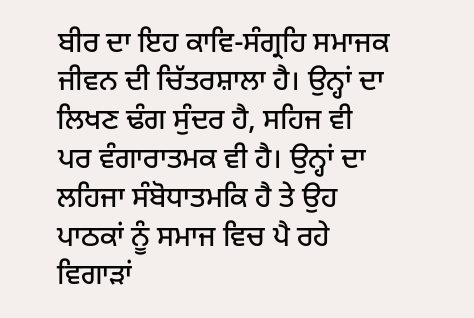ਬੀਰ ਦਾ ਇਹ ਕਾਵਿ-ਸੰਗ੍ਰਹਿ ਸਮਾਜਕ ਜੀਵਨ ਦੀ ਚਿੱਤਰਸ਼ਾਲਾ ਹੈ। ਉਨ੍ਹਾਂ ਦਾ ਲਿਖਣ ਢੰਗ ਸੁੰਦਰ ਹੈ, ਸਹਿਜ ਵੀ ਪਰ ਵੰਗਾਰਾਤਮਕ ਵੀ ਹੈ। ਉਨ੍ਹਾਂ ਦਾ ਲਹਿਜਾ ਸੰਬੋਧਾਤਮਕਿ ਹੈ ਤੇ ਉਹ ਪਾਠਕਾਂ ਨੂੰ ਸਮਾਜ ਵਿਚ ਪੈ ਰਹੇ ਵਿਗਾੜਾਂ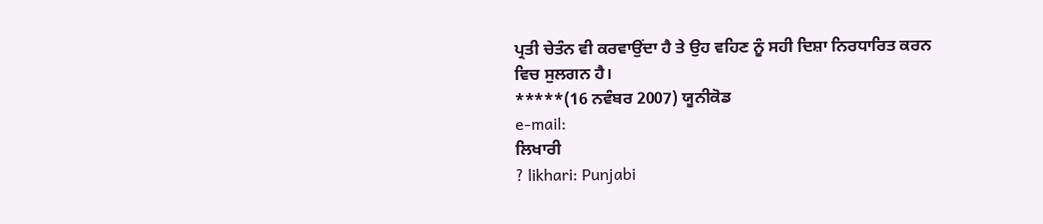ਪ੍ਰਤੀ ਚੇਤੰਨ ਵੀ ਕਰਵਾਉਂਦਾ ਹੈ ਤੇ ਉਹ ਵਹਿਣ ਨੂੰ ਸਹੀ ਦਿਸ਼ਾ ਨਿਰਧਾਰਿਤ ਕਰਨ ਵਿਚ ਸੁਲਗਨ ਹੈ।
*****(16 ਨਵੰਬਰ 2007) ਯੂਨੀਕੋਡ
e-mail:
ਲਿਖਾਰੀ
? likhari: Punjabi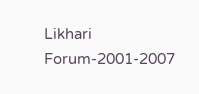Likhari Forum-2001-2007